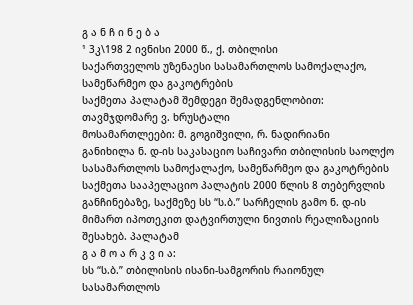გ ა ნ ჩ ი ნ ე ბ ა
¹ 3კ\198 2 ივნისი 2000 წ., ქ. თბილისი
საქართველოს უზენაესი სასამართლოს სამოქალაქო, სამეწარმეო და გაკოტრების
საქმეთა პალატამ შემდეგი შემადგენლობით:
თავმჯდომარე ვ. ხრუსტალი
მოსამართლეები: მ. გოგიშვილი, რ. ნადირიანი
განიხილა ნ. დ-ის საკასაციო საჩივარი თბილისის საოლქო სასამართლოს სამოქალაქო, სამეწარმეო და გაკოტრების საქმეთა სააპელაციო პალატის 2000 წლის 8 თებერვლის განჩინებაზე, საქმეზე სს “ს.ბ.” სარჩელის გამო ნ. დ-ის მიმართ იპოთეკით დატვირთული ნივთის რეალიზაციის შესახებ. პალატამ
გ ა მ ო ა რ კ ვ ი ა:
სს “ს.ბ.” თბილისის ისანი-სამგორის რაიონულ სასამართლოს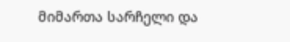მიმართა სარჩელი და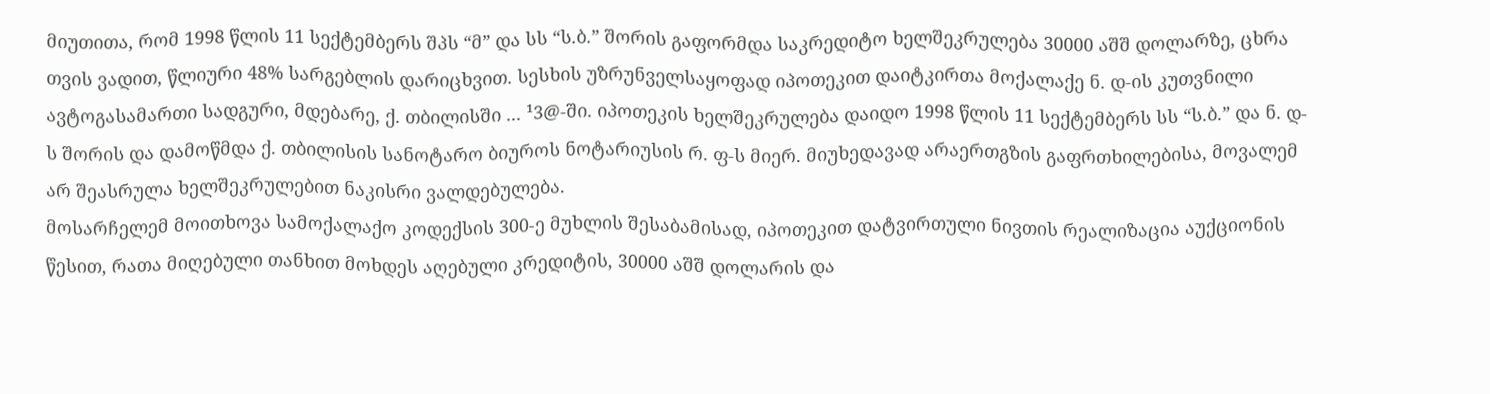მიუთითა, რომ 1998 წლის 11 სექტემბერს შპს “მ” და სს “ს.ბ.” შორის გაფორმდა საკრედიტო ხელშეკრულება 30000 აშშ დოლარზე, ცხრა თვის ვადით, წლიური 48% სარგებლის დარიცხვით. სესხის უზრუნველსაყოფად იპოთეკით დაიტკირთა მოქალაქე ნ. დ-ის კუთვნილი ავტოგასამართი სადგური, მდებარე, ქ. თბილისში ... ¹3@-ში. იპოთეკის ხელშეკრულება დაიდო 1998 წლის 11 სექტემბერს სს “ს.ბ.” და ნ. დ-ს შორის და დამოწმდა ქ. თბილისის სანოტარო ბიუროს ნოტარიუსის რ. ფ-ს მიერ. მიუხედავად არაერთგზის გაფრთხილებისა, მოვალემ არ შეასრულა ხელშეკრულებით ნაკისრი ვალდებულება.
მოსარჩელემ მოითხოვა სამოქალაქო კოდექსის 300-ე მუხლის შესაბამისად, იპოთეკით დატვირთული ნივთის რეალიზაცია აუქციონის წესით, რათა მიღებული თანხით მოხდეს აღებული კრედიტის, 30000 აშშ დოლარის და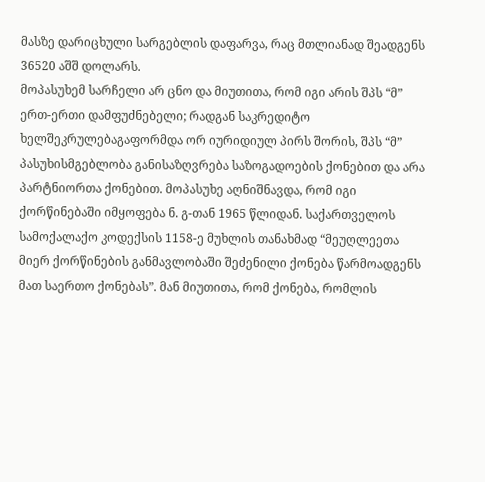მასზე დარიცხული სარგებლის დაფარვა, რაც მთლიანად შეადგენს 36520 აშშ დოლარს.
მოპასუხემ სარჩელი არ ცნო და მიუთითა, რომ იგი არის შპს “მ” ერთ-ერთი დამფუძნებელი; რადგან საკრედიტო ხელშეკრულებაგაფორმდა ორ იურიდიულ პირს შორის, შპს “მ” პასუხისმგებლობა განისაზღვრება საზოგადოების ქონებით და არა პარტნიორთა ქონებით. მოპასუხე აღნიშნავდა, რომ იგი ქორწინებაში იმყოფება ნ. გ-თან 1965 წლიდან. საქართველოს სამოქალაქო კოდექსის 1158-ე მუხლის თანახმად “მეუღლეეთა მიერ ქორწინების განმავლობაში შეძენილი ქონება წარმოადგენს მათ საერთო ქონებას”. მან მიუთითა, რომ ქონება, რომლის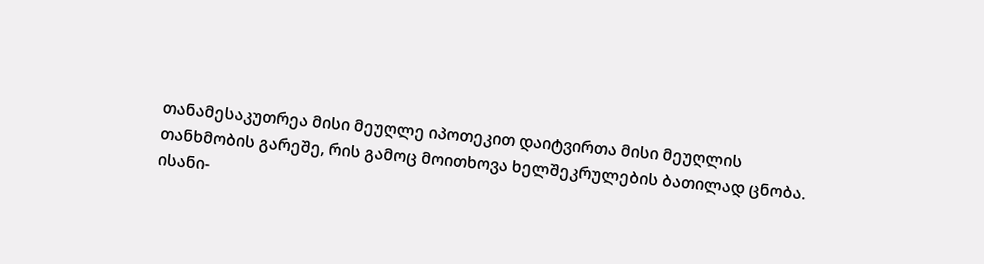თანამესაკუთრეა მისი მეუღლე იპოთეკით დაიტვირთა მისი მეუღლის თანხმობის გარეშე, რის გამოც მოითხოვა ხელშეკრულების ბათილად ცნობა.
ისანი-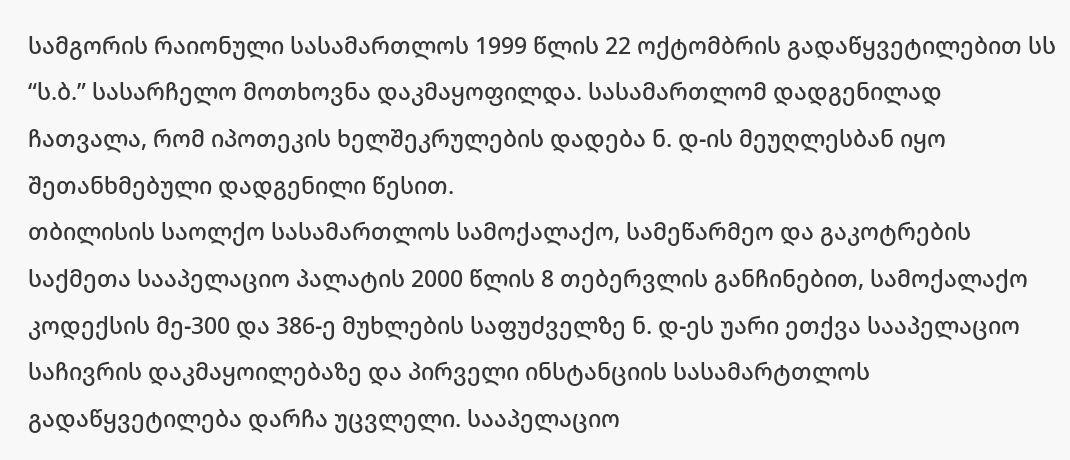სამგორის რაიონული სასამართლოს 1999 წლის 22 ოქტომბრის გადაწყვეტილებით სს “ს.ბ.” სასარჩელო მოთხოვნა დაკმაყოფილდა. სასამართლომ დადგენილად ჩათვალა, რომ იპოთეკის ხელშეკრულების დადება ნ. დ-ის მეუღლესბან იყო შეთანხმებული დადგენილი წესით.
თბილისის საოლქო სასამართლოს სამოქალაქო, სამეწარმეო და გაკოტრების საქმეთა სააპელაციო პალატის 2000 წლის 8 თებერვლის განჩინებით, სამოქალაქო კოდექსის მე-300 და 386-ე მუხლების საფუძველზე ნ. დ-ეს უარი ეთქვა სააპელაციო საჩივრის დაკმაყოილებაზე და პირველი ინსტანციის სასამარტთლოს გადაწყვეტილება დარჩა უცვლელი. სააპელაციო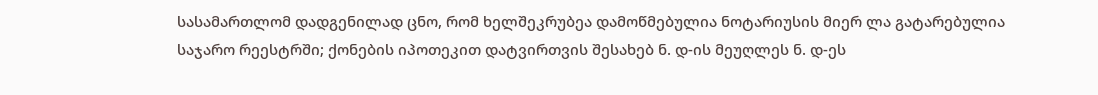სასამართლომ დადგენილად ცნო, რომ ხელშეკრუბეა დამოწმებულია ნოტარიუსის მიერ ლა გატარებულია საჯარო რეესტრში; ქონების იპოთეკით დატვირთვის შესახებ ნ. დ-ის მეუღლეს ნ. დ-ეს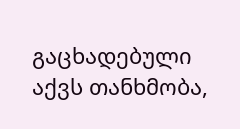გაცხადებული აქვს თანხმობა,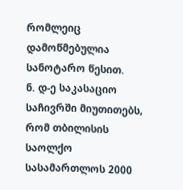რომლეიც დამოწმებულია სანოტარო წესით.
ნ. დ-ე საკასაციო საჩივრში მიუთითებს, რომ თბილისის საოლქო სასამართლოს 2000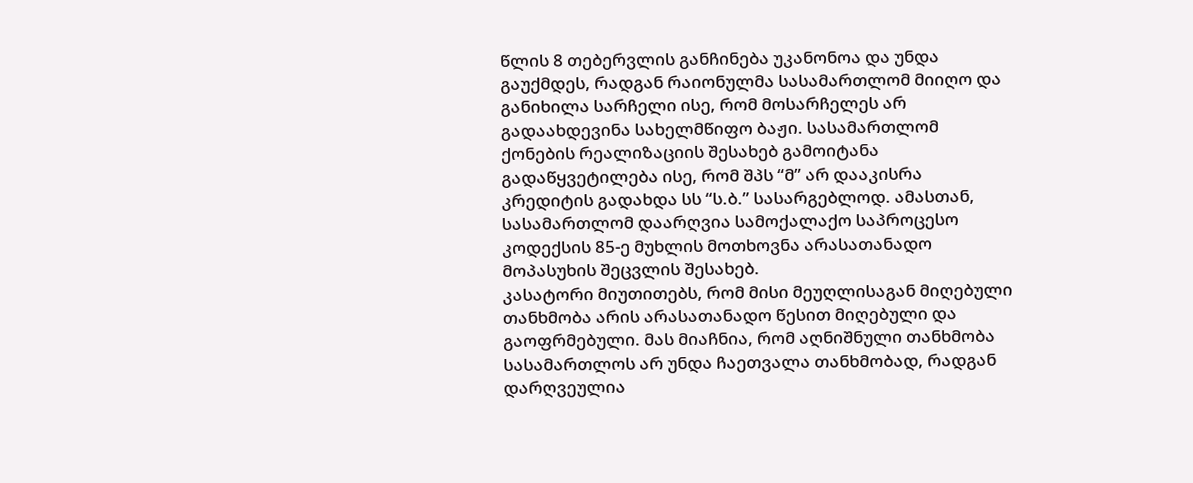წლის 8 თებერვლის განჩინება უკანონოა და უნდა გაუქმდეს, რადგან რაიონულმა სასამართლომ მიიღო და განიხილა სარჩელი ისე, რომ მოსარჩელეს არ გადაახდევინა სახელმწიფო ბაჟი. სასამართლომ ქონების რეალიზაციის შესახებ გამოიტანა გადაწყვეტილება ისე, რომ შპს “მ” არ დააკისრა კრედიტის გადახდა სს “ს.ბ.” სასარგებლოდ. ამასთან, სასამართლომ დაარღვია სამოქალაქო საპროცესო კოდექსის 85-ე მუხლის მოთხოვნა არასათანადო მოპასუხის შეცვლის შესახებ.
კასატორი მიუთითებს, რომ მისი მეუღლისაგან მიღებული თანხმობა არის არასათანადო წესით მიღებული და გაოფრმებული. მას მიაჩნია, რომ აღნიშნული თანხმობა სასამართლოს არ უნდა ჩაეთვალა თანხმობად, რადგან დარღვეულია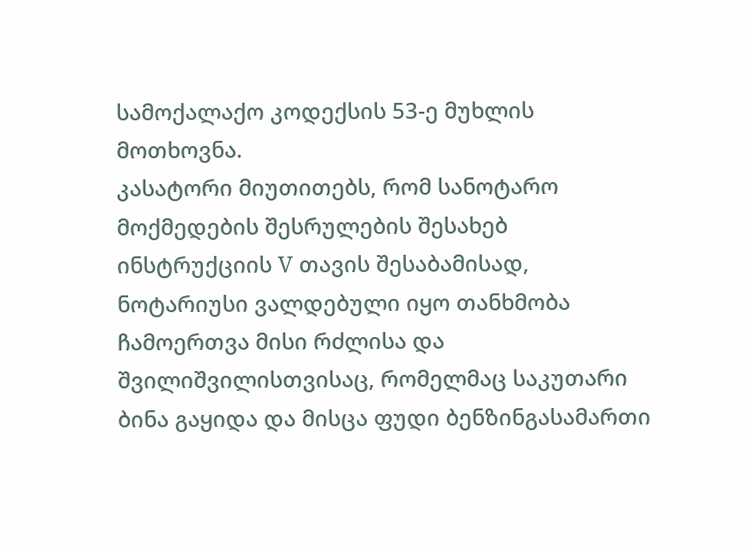სამოქალაქო კოდექსის 53-ე მუხლის მოთხოვნა.
კასატორი მიუთითებს, რომ სანოტარო მოქმედების შესრულების შესახებ ინსტრუქციის V თავის შესაბამისად, ნოტარიუსი ვალდებული იყო თანხმობა ჩამოერთვა მისი რძლისა და შვილიშვილისთვისაც, რომელმაც საკუთარი ბინა გაყიდა და მისცა ფუდი ბენზინგასამართი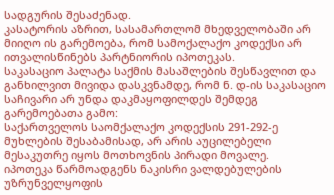სადგურის შესაძენად.
კასატორის აზრით, სასამართლომ მხედველობაში არ მიიღო ის გარემოება, რომ სამოქალაქო კოდექსი არ ითვალისწინებს პარტნიორის იპოთეკას.
საკასაციო პალატა საქმის მასაშლების შესწავლით და განხილვით მივიდა დასკვნამდე, რომ ნ. დ-ის საკასაციო საჩივარი არ უნდა დაკმაყოფილდეს შემდეგ გარემოებათა გამო:
საქართველოს საომქალაქო კოდექსის 291-292-ე მუხლების შესაბამისად, არ არის აუცილებელი მესაკუთრე იყოს მოთხოვნის პირადი მოვალე.
იპოთეკა წარმოადგენს ნაკისრი ვალდებულების უზრუნველყოფის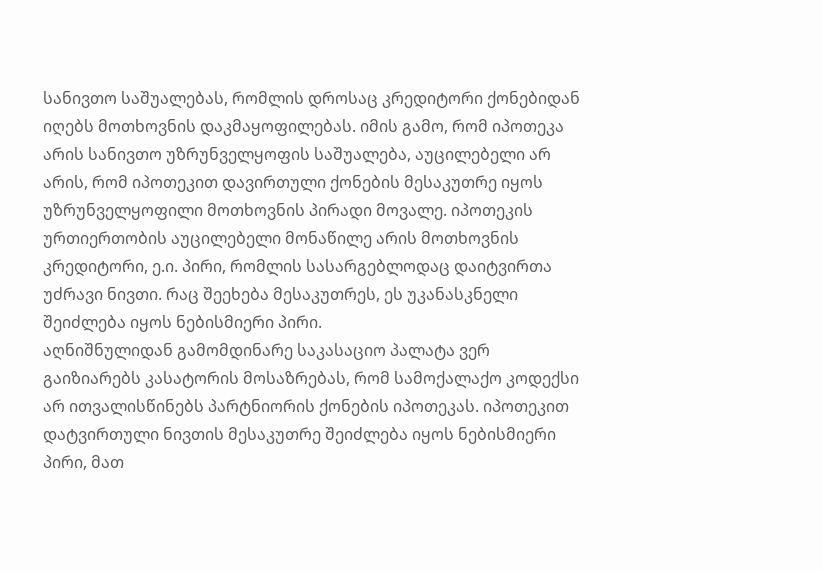სანივთო საშუალებას, რომლის დროსაც კრედიტორი ქონებიდან იღებს მოთხოვნის დაკმაყოფილებას. იმის გამო, რომ იპოთეკა არის სანივთო უზრუნველყოფის საშუალება, აუცილებელი არ არის, რომ იპოთეკით დავირთული ქონების მესაკუთრე იყოს უზრუნველყოფილი მოთხოვნის პირადი მოვალე. იპოთეკის ურთიერთობის აუცილებელი მონაწილე არის მოთხოვნის კრედიტორი, ე.ი. პირი, რომლის სასარგებლოდაც დაიტვირთა უძრავი ნივთი. რაც შეეხება მესაკუთრეს, ეს უკანასკნელი შეიძლება იყოს ნებისმიერი პირი.
აღნიშნულიდან გამომდინარე საკასაციო პალატა ვერ გაიზიარებს კასატორის მოსაზრებას, რომ სამოქალაქო კოდექსი არ ითვალისწინებს პარტნიორის ქონების იპოთეკას. იპოთეკით დატვირთული ნივთის მესაკუთრე შეიძლება იყოს ნებისმიერი პირი, მათ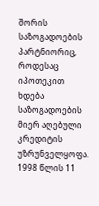შორის საზოგადოების პარტნიორიც, როდესაც იპოთეკით ხდება საზოგადოების მიერ აღებული კრედიტის უზრუნველყოფა.
1998 წლის 11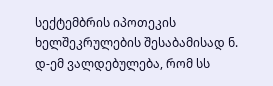სექტემბრის იპოთეკის ხელშეკრულების შესაბამისად ნ. დ-ემ ვალდებულება, რომ სს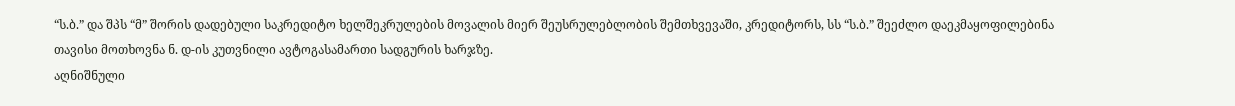“ს.ბ.” და შპს “მ” შორის დადებული საკრედიტო ხელშეკრულების მოვალის მიერ შეუსრულებლობის შემთხვევაში, კრედიტორს, სს “ს.ბ.” შეეძლო დაეკმაყოფილებინა თავისი მოთხოვნა ნ. დ-ის კუთვნილი ავტოგასამართი სადგურის ხარჯზე.
აღნიშნული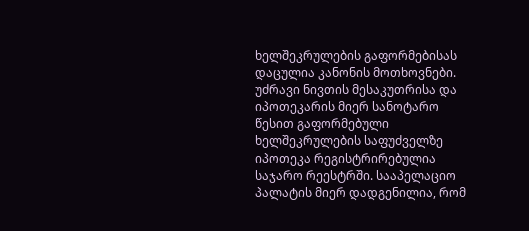ხელშეკრულების გაფორმებისას დაცულია კანონის მოთხოვნები. უძრავი ნივთის მესაკუთრისა და იპოთეკარის მიერ სანოტარო წესით გაფორმებული ხელშეკრულების საფუძველზე იპოთეკა რეგისტრირებულია საჯარო რეესტრში. სააპელაციო პალატის მიერ დადგენილია, რომ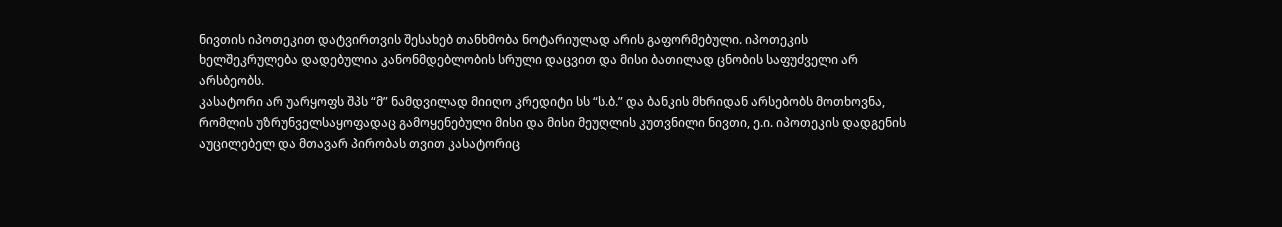ნივთის იპოთეკით დატვირთვის შესახებ თანხმობა ნოტარიულად არის გაფორმებული. იპოთეკის ხელშეკრულება დადებულია კანონმდებლობის სრული დაცვით და მისი ბათილად ცნობის საფუძველი არ არსბეობს.
კასატორი არ უარყოფს შპს “მ” ნამდვილად მიიღო კრედიტი სს “ს.ბ.” და ბანკის მხრიდან არსებობს მოთხოვნა, რომლის უზრუნველსაყოფადაც გამოყენებული მისი და მისი მეუღლის კუთვნილი ნივთი, ე.ი. იპოთეკის დადგენის აუცილებელ და მთავარ პირობას თვით კასატორიც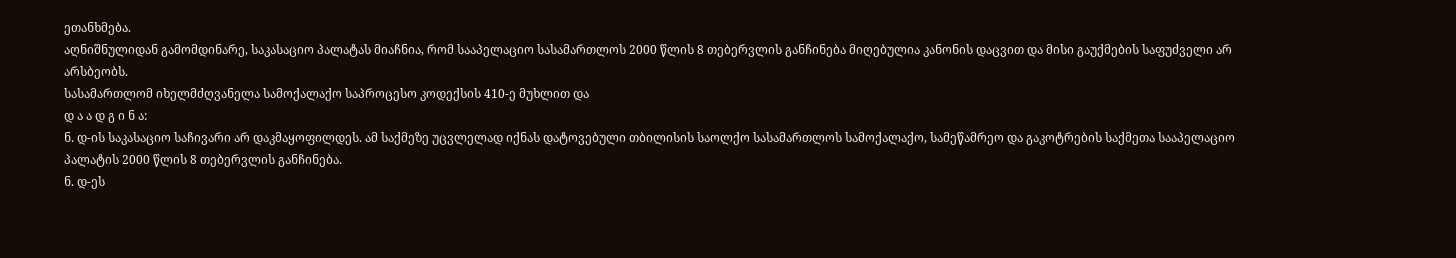ეთანხმება.
აღნიშნულიდან გამომდინარე, საკასაციო პალატას მიაჩნია, რომ სააპელაციო სასამართლოს 2000 წლის 8 თებერვლის განჩინება მიღებულია კანონის დაცვით და მისი გაუქმების საფუძველი არ არსბეობს.
სასამართლომ იხელმძღვანელა სამოქალაქო საპროცესო კოდექსის 410-ე მუხლით და
დ ა ა დ გ ი ნ ა:
ნ. დ-ის საკასაციო საჩივარი არ დაკმაყოფილდეს. ამ საქმეზე უცვლელად იქნას დატოვებული თბილისის საოლქო სასამართლოს სამოქალაქო, სამეწამრეო და გაკოტრების საქმეთა სააპელაციო პალატის 2000 წლის 8 თებერვლის განჩინება.
ნ. დ-ეს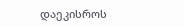დაეკისროს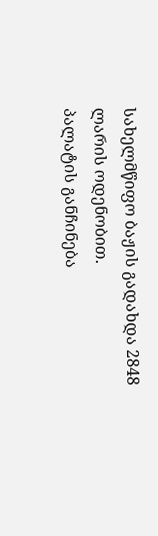სახელმწიფო ბაჟის გადახდა 2848 ლარის ოდენობით.
პალატის განჩინება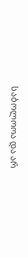საბოლოოა და არ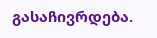გასაჩივრდება.